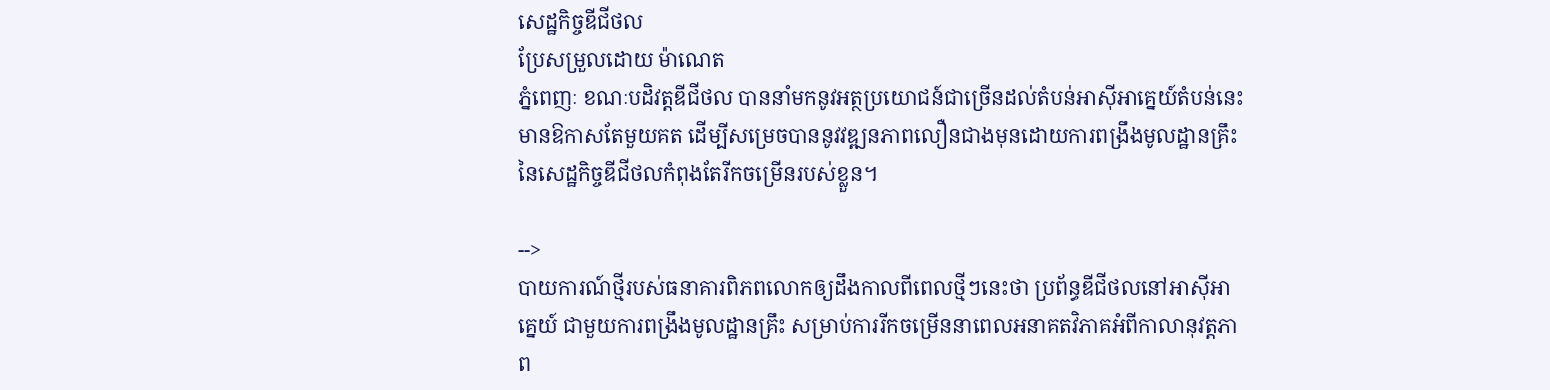សេដ្ឋកិច្ចឌីជីថល
ប្រែសម្រួលដោយ ម៉ាណេត
ភ្នំពេញៈ ខណៈបដិវត្តឌីជីថល បាននាំមកនូវអត្ថប្រយោជន៍ជាច្រើនដល់តំបន់អាស៊ីអាគ្នេយ៍តំបន់នេះ មានឱកាសតែមួយគត ដើម្បីសម្រេចបាននូវវឌ្ឍនភាពលឿនជាងមុនដោយការពង្រឹងមូលដ្ឋានគ្រឹះ នៃសេដ្ឋកិច្ចឌីជីថលកំពុងតែរីកចម្រើនរបស់ខ្លួន។

-->
បាយការណ៍ថ្មីរបស់ធនាគារពិភពលោកឲ្យដឹងកាលពីពេលថ្មីៗនេះថា ប្រព័ន្ធឌីជីថលនៅអាស៊ីអាគ្នេយ៍ ជាមួយការពង្រឹងមូលដ្ឋានគ្រឹះ សម្រាប់ការរីកចម្រើននាពេលអនាគតវិភាគអំពីកាលានុវត្តភាព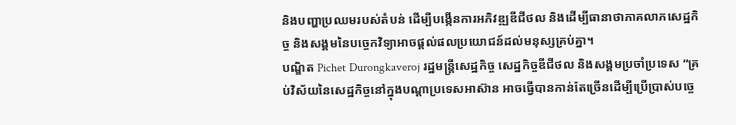និងបញ្ហាប្រឈមរបស់តំបន់ ដើម្បីបង្កើនការអភិវឌ្ឍឌីជីថល និងដើម្បីធានាថាភាគលាភសេដ្ឋកិច្ច និងសង្គមនៃបច្ចេកវិទ្យាអាចផ្តល់ផលប្រយោជន៍ដល់មនុស្សគ្រប់គ្នា។
បណ្ឌិត Pichet Durongkaveroj រដ្ឋមន្រ្តីសេដ្ឋកិច្ច សេដ្ឋកិច្ចឌីជីថល និងសង្គមប្រចាំប្រទេស “គ្រប់វិស័យនៃសេដ្ឋកិច្ចនៅក្នុងបណ្តាប្រទេសអាស៊ាន អាចធ្វើបានកាន់តែច្រើនដើម្បីប្រើប្រាស់បច្ចេ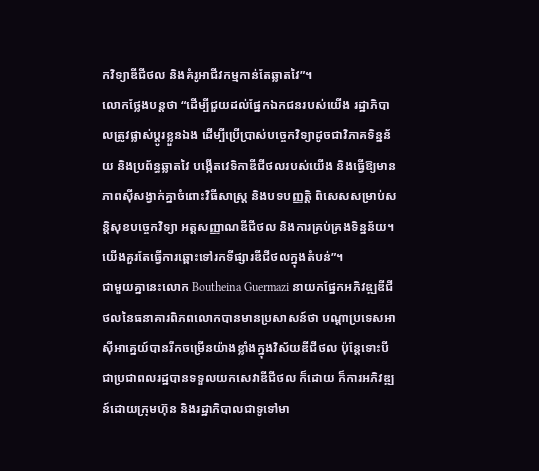កវិទ្យាឌីជីថល និងគំរូអាជីវកម្មកាន់តែឆ្លាតវៃ”។
លោកថ្លែងបន្តថា “ដើម្បីជួយដល់ផ្នែកឯកជនរបស់យើង រដ្ឋាភិបាលត្រូវផ្លាស់ប្តូរខ្លួនឯង ដើម្បីប្រើប្រាស់បច្ចេកវិទ្យាដូចជាវិភាគទិន្នន័យ និងប្រព័ន្ធឆ្លាតវៃ បង្កើតវេទិកាឌីជីថលរបស់យើង និងធ្វើឱ្យមានភាពស៊ីសង្វាក់គ្នាចំពោះវិធីសាស្រ្ត និងបទបញ្ញត្តិ ពិសេសសម្រាប់សន្តិសុខបច្ចេកវិទ្យា អត្តសញ្ញាណឌីជីថល និងការគ្រប់គ្រងទិន្នន័យ។ យើងគួរតែធ្វើការឆ្ពោះទៅរកទីផ្សារឌីជីថលក្នុងតំបន់”។
ជាមួយគ្នានេះលោក Boutheina Guermazi នាយកផ្នែកអភិវឌ្ឍឌីជីថលនៃធនាគារពិភពលោកបានមានប្រសាសន៍ថា បណ្តាប្រទេសអាស៊ីអាគ្នេយ៍បានរីកចម្រើនយ៉ាងខ្លាំងក្នុងវិស័យឌីជីថល ប៉ុន្តែទោះបីជាប្រជាពលរដ្ឋបានទទួលយកសេវាឌីជីថល ក៏ដោយ ក៏ការអភិវឌ្ឍន៍ដោយក្រុមហ៊ុន និងរដ្ឋាភិបាលជាទូទៅមា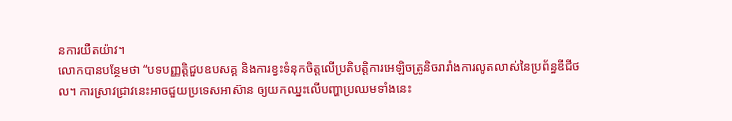នការយឺតយ៉ាវ។
លោកបានបន្ថែមថា “បទបញ្ញត្តិជួបឧបសគ្គ និងការខ្វះទំនុកចិត្តលើប្រតិបត្តិការអេឡិចត្រូនិចរារាំងការលូតលាស់នៃប្រព័ន្ធឌីជីថល។ ការស្រាវជ្រាវនេះអាចជួយប្រទេសអាស៊ាន ឲ្យយកឈ្នះលើបញ្ហាប្រឈមទាំងនេះ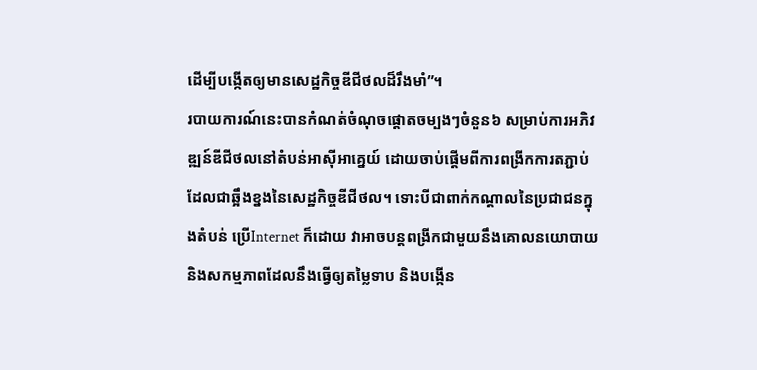ដើម្បីបង្កើតឲ្យមានសេដ្ឋកិច្ចឌីជីថលដ៏រឹងមាំ”។
របាយការណ៍នេះបានកំណត់ចំណុចផ្តោតចម្បងៗចំនួន៦ សម្រាប់ការអភិវឌ្ឍន៍ឌីជីថលនៅតំបន់អាស៊ីអាគ្នេយ៍ ដោយចាប់ផ្តើមពីការពង្រីកការតភ្ជាប់ ដែលជាឆ្អឹងខ្នងនៃសេដ្ឋកិច្ចឌីជីថល។ ទោះបីជាពាក់កណ្តាលនៃប្រជាជនក្នុងតំបន់ ប្រើInternet ក៏ដោយ វាអាចបន្តពង្រីកជាមួយនឹងគោលនយោបាយ និងសកម្មភាពដែលនឹងធ្វើឲ្យតម្លៃទាប និងបង្កើន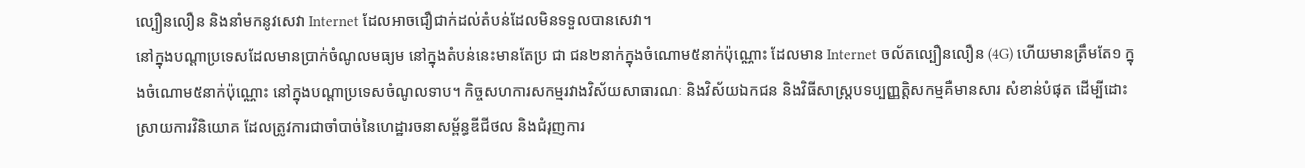ល្បឿនលឿន និងនាំមកនូវសេវា Internet ដែលអាចជឿជាក់ដល់តំបន់ដែលមិនទទួលបានសេវា។
នៅក្នុងបណ្តាប្រទេសដែលមានប្រាក់ចំណូលមធ្យម នៅក្នុងតំបន់នេះមានតែប្រ ជា ជន២នាក់ក្នុងចំណោម៥នាក់ប៉ុណ្ណោះ ដែលមាន Internet ចល័តល្បឿនលឿន (4G) ហើយមានត្រឹមតែ១ ក្នុងចំណោម៥នាក់ប៉ុណ្ណោះ នៅក្នុងបណ្តាប្រទេសចំណូលទាប។ កិច្ចសហការសកម្មរវាងវិស័យសាធារណៈ និងវិស័យឯកជន និងវិធីសាស្រ្តបទប្បញ្ញតិ្តសកម្មគឺមានសារ សំខាន់បំផុត ដើម្បីដោះស្រាយការវិនិយោគ ដែលត្រូវការជាចាំបាច់នៃហេដ្ឋារចនាសម្ព័ន្ធឌីជីថល និងជំរុញការ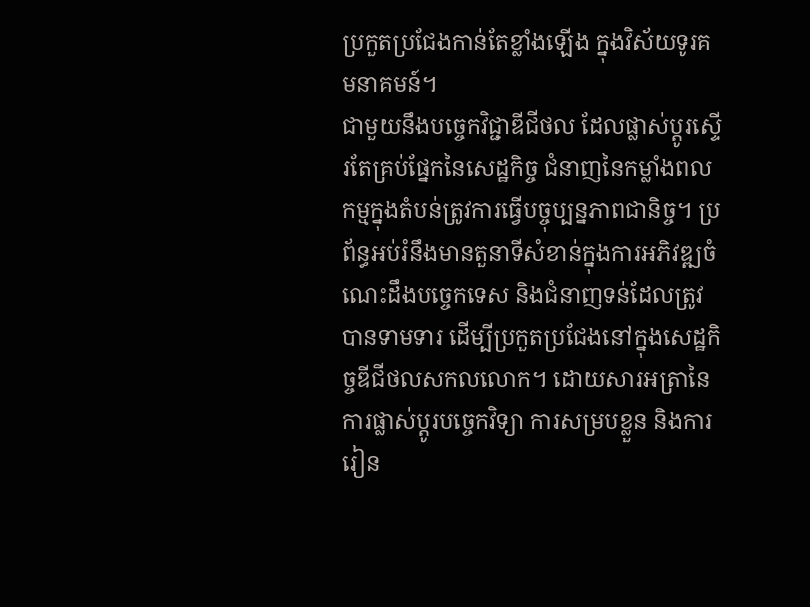ប្រកួតប្រជែងកាន់តែខ្លាំងឡើង ក្នុងវិស័យទូរគមនាគមន៍។
ជាមួយនឹងបច្ចេកវិជ្ជាឌីជីថល ដែលផ្លាស់ប្តូរស្ទើរតែគ្រប់ផ្នែកនៃសេដ្ឋកិច្ច ជំនាញនៃកម្លាំងពលកម្មក្នុងតំបន់ត្រូវការធ្វើបច្ចុប្បន្នភាពជានិច្ច។ ប្រព័ន្ធអប់រំនឹងមានតួនាទីសំខាន់ក្នុងការអភិវឌ្ឍចំណេះដឹងបច្ចេកទេស និងជំនាញទន់ដែលត្រូវបានទាមទារ ដើម្បីប្រកួតប្រជែងនៅក្នុងសេដ្ឋកិច្ចឌីជីថលសកលលោក។ ដោយសារអត្រានៃការផ្លាស់ប្តូរបច្ចេកវិទ្យា ការសម្របខ្លួន និងការរៀន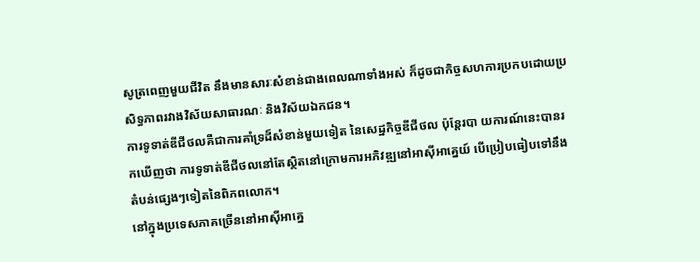សូត្រពេញមួយជីវិត នឹងមានសារៈសំខាន់ជាងពេលណាទាំងអស់ ក៏ដូចជាកិច្ចសហការប្រកបដោយប្រសិទ្ធភាពរវាងវិស័យសាធារណៈ និងវិស័យឯកជន។
ការទូទាត់ឌីជីថលគឺជាការគាំទ្រដ៏សំខាន់មួយទៀត នៃសេដ្ឋកិច្ចឌីជីថល ប៉ុន្តែរបា យការណ៍នេះបានរកឃើញថា ការទូទាត់ឌីជីថលនៅតែស្ថិតនៅក្រោមការអភិវឌ្ឍនៅអាស៊ីអាគ្នេយ៍ បើប្រៀបធៀបទៅនឹងតំបន់ផ្សេងៗទៀតនៃពិភពលោក។
នៅក្នុងប្រទេសភាគច្រើននៅអាស៊ីអាគ្នេ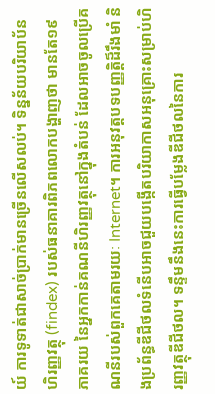យ៍ ការទូទាត់ជាសាច់ប្រាក់មានច្រើនលើសលប់។ ទិន្នន័យបរិយាប័នហិរញ្ញវត្ថុ (findex) របស់ធនាគារពិភពលោកបង្ហាញថា មានតែ១៩ភាគរយ នៃអ្នកកាន់គណនីហិរញ្ញវត្ថុនៅក្នុងតំបន់ ដែលអាចចូលប្រើគណនីរបស់ពួកគេតាមរយៈ Internet។ ការអនុវត្តបទបញ្ញត្តិដ៏រឹងមាំ និងប្រព័ន្ធឌីជីថលទំនើបអាចជួយបង្កើតបរិយាកាសអនុគ្រោះសម្រាប់ហិរញ្ញវត្ថុឌីជីថល។ ទន្ទឹមនឹងនេះការធ្វើបម្លែងឌីជីថលនៃការ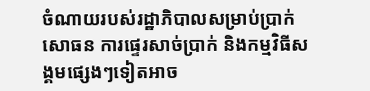ចំណាយរបស់រដ្ឋាភិបាលសម្រាប់ប្រាក់សោធន ការផ្ទេរសាច់ប្រាក់ និងកម្មវិធីសង្គមផ្សេងៗទៀតអាច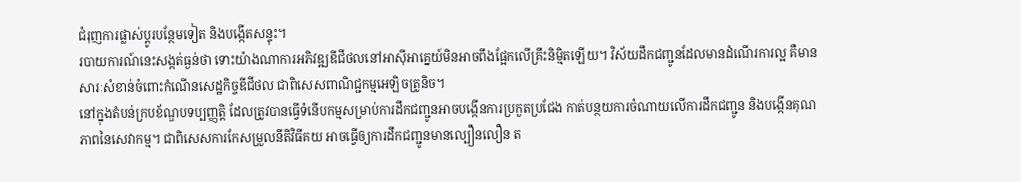ជំរុញការផ្លាស់ប្តូរបន្ថែមទៀត និងបង្កើតសន្ទុះ។
របាយការណ៍នេះសង្កត់ធ្ងន់ថា ទោះយ៉ាងណាការអភិវឌ្ឍឌីជីថលនៅអាស៊ីអាគ្នេយ៍មិនអាចពឹងផ្អែកលើគ្រឹះនិម្មិតឡើយ។ វិស័យដឹកជញ្ជូនដែលមានដំណើរការល្អ គឺមានសារៈសំខាន់ចំពោះកំណើនសេដ្ឋកិច្ចឌីជីថល ជាពិសេសពាណិជ្ជកម្មអេឡិចត្រូនិច។
នៅក្នុងតំបន់ក្របខ័ណ្ឌបទប្បញ្ញត្តិ ដែលត្រូវបានធ្វើទំនើបកម្មសម្រាប់ការដឹកជញ្ជូនអាចបង្កើនការប្រកួតប្រជែង កាត់បន្ថយការចំណាយលើការដឹកជញ្ជូន និងបង្កើនគុណភាពនៃសេវាកម្ម។ ជាពិសេសការកែសម្រួលនីតិវិធីគយ អាចធ្វើឲ្យការដឹកជញ្ជូនមានល្បឿនលឿន ត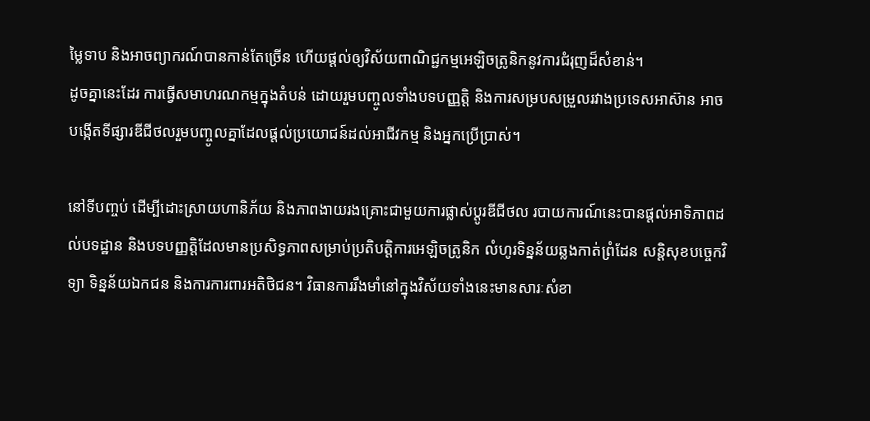ម្លៃទាប និងអាចព្យាករណ៍បានកាន់តែច្រើន ហើយផ្តល់ឲ្យវិស័យពាណិជ្ជកម្មអេឡិចត្រូនិកនូវការជំរុញដ៏សំខាន់។
ដូចគ្នានេះដែរ ការធ្វើសមាហរណកម្មក្នុងតំបន់ ដោយរួមបញ្ចូលទាំងបទបញ្ញត្តិ និងការសម្របសម្រួលរវាងប្រទេសអាស៊ាន អាចបង្កើតទីផ្សារឌីជីថលរួមបញ្ចូលគ្នាដែលផ្តល់ប្រយោជន៍ដល់អាជីវកម្ម និងអ្នកប្រើប្រាស់។

នៅទីបញ្ចប់ ដើម្បីដោះស្រាយហានិភ័យ និងភាពងាយរងគ្រោះជាមួយការផ្លាស់ប្តូរឌីជីថល របាយការណ៍នេះបានផ្តល់អាទិភាពដល់បទដ្ឋាន និងបទបញ្ញត្តិដែលមានប្រសិទ្ធភាពសម្រាប់ប្រតិបត្តិការអេឡិចត្រូនិក លំហូរទិន្នន័យឆ្លងកាត់ព្រំដែន សន្តិសុខបច្ចេកវិទ្យា ទិន្នន័យឯកជន និងការការពារអតិថិជន។ វិធានការរឹងមាំនៅក្នុងវិស័យទាំងនេះមានសារៈសំខា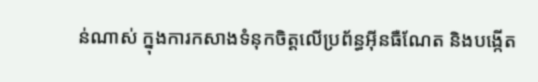ន់ណាស់ ក្នុងការកសាងទំនុកចិត្តលើប្រព័ន្ធអ៊ីនធឺណែត និងបង្កើត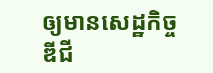ឲ្យមានសេដ្ឋកិច្ចឌីជី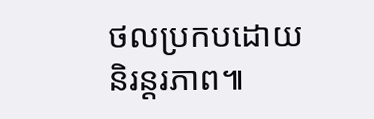ថលប្រកបដោយនិរន្តរភាព៕